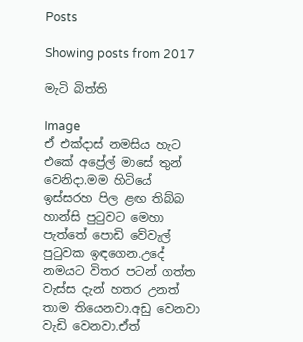Posts

Showing posts from 2017

මැටි බිත්ති

Image
ඒ එක්දාස් නමසිය හැට එකේ අප්‍රේල් මාසේ තුන් වෙනිදා.මම හිටියේ ඉස්සරහ පිල ළඟ තිබ්බ හාන්සි පුටුවට මෙහා පැත්තේ පොඩි වේවැල් පුටුවක ඉඳගෙන.උදේ නමයට විතර පටන් ගත්ත වැස්ස දැන් හතර උනත් තාම තියෙනවා.අඩු වෙනවා වැඩි වෙනවා.ඒත්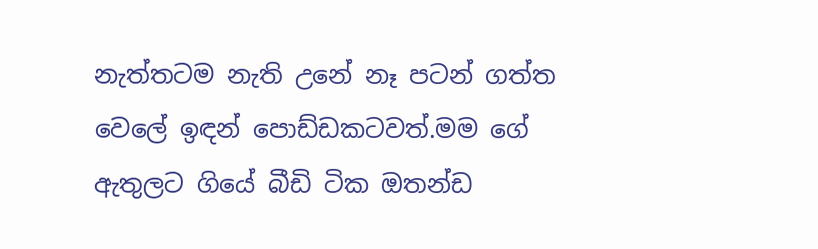නැත්තටම නැති උනේ නෑ පටන් ගත්ත වෙලේ ඉඳන් පොඩ්ඩකටවත්.මම ගේ ඇතුලට ගියේ බීඩි ටික ඔතන්ඩ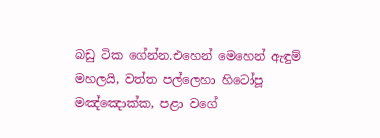බඩු ටික ගේන්න.එහෙන් මෙහෙන් ඇඳුම් මහලයි, වත්ත පල්ලෙහා හිටෝපූ මඤ්ඤොක්ක, පළා වගේ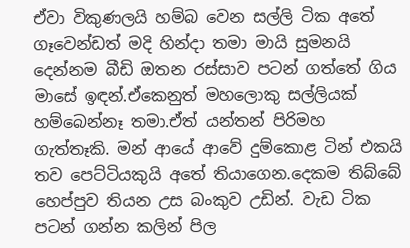ඒවා විකුණලයි හම්බ වෙන සල්ලි ටික අතේ ගෑවෙන්ඩත් මදි හින්දා තමා මායි සුමනයි දෙන්නම බීඩි ඔතන රස්සාව පටන් ගත්තේ ගිය මාසේ ඉඳන්.ඒකෙනුත් මහලොකු සල්ලියක් හම්බෙන්නෑ තමා.ඒත් යන්තන් පිරිමහ ගැත්තෑකි. මන් ආයේ ආවේ දුම්කොළ ටින් එකයි තව පෙට්ටියකුයි අතේ තියාගෙන.දෙකම තිබ්බේ හෙප්පුව තියන උස බංකුව උඩින්. වැඩ ටික පටන් ගන්න කලින් පිල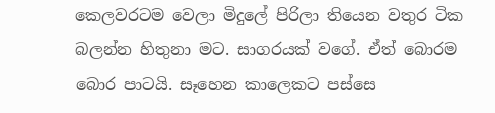කෙලවරටම වෙලා මිදුලේ පිරිලා තියෙන වතුර ටික බලන්න හිතුනා මට. සාගරයක් වගේ. ඒත් බොරම බොර පාටයි. සෑහෙන කාලෙකට පස්සෙ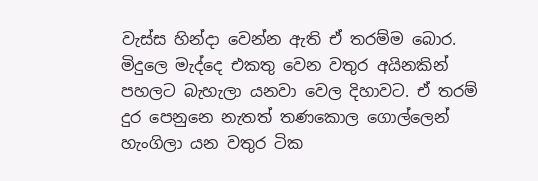වැස්ස හින්දා වෙන්න ඇති ඒ තරම්ම බොර. මිදුලෙ මැද්දෙ එකතු වෙන වතුර අයිනකින් පහලට බැහැලා යනවා වෙල දිහාවට. ඒ තරම් දුර පෙනුනෙ නැතත් තණකොල ගොල්ලෙන් හැංගිලා යන වතුර ටික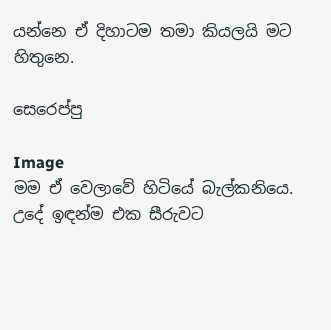යන්නෙ ඒ දිහාටම තමා කියලයි මට හිතුනෙ.

සෙරෙප්පු

Image
මම ඒ වෙලාවේ හිටියේ බැල්කනියෙ. උදේ ඉඳන්ම එක සීරුවට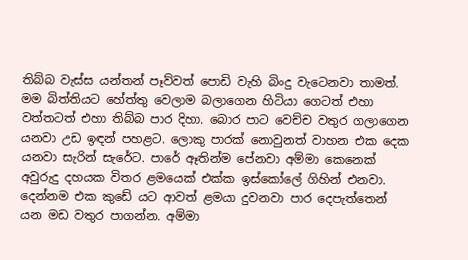තිබ්බ වැස්ස යන්තන් පෑව්වත් පොඩි වැහි බිංදු වැටෙනවා තාමත්. මම බිත්තියට හේත්තු වෙලාම බලාගෙන හිටියා ගෙටත් එහා වත්තටත් එහා තිබ්බ පාර දිහා. බොර පාට වෙච්ච වතුර ගලාගෙන යනවා උඩ ඉඳන් පහළට. ලොකු පාරක් නොවුනත් වාහන එක දෙක යනවා සැරින් සැරේට. පාරේ ඈතින්ම පේනවා අම්මා කෙනෙක් අවුරුදු දහයක විතර ළමයෙක් එක්ක ඉස්කෝලේ ගිහින් එනවා. දෙන්නම එක කුඩේ යට ආවත් ළමයා දුවනවා පාර දෙපැත්තෙන් යන මඩ වතුර පාගන්න. අම්මා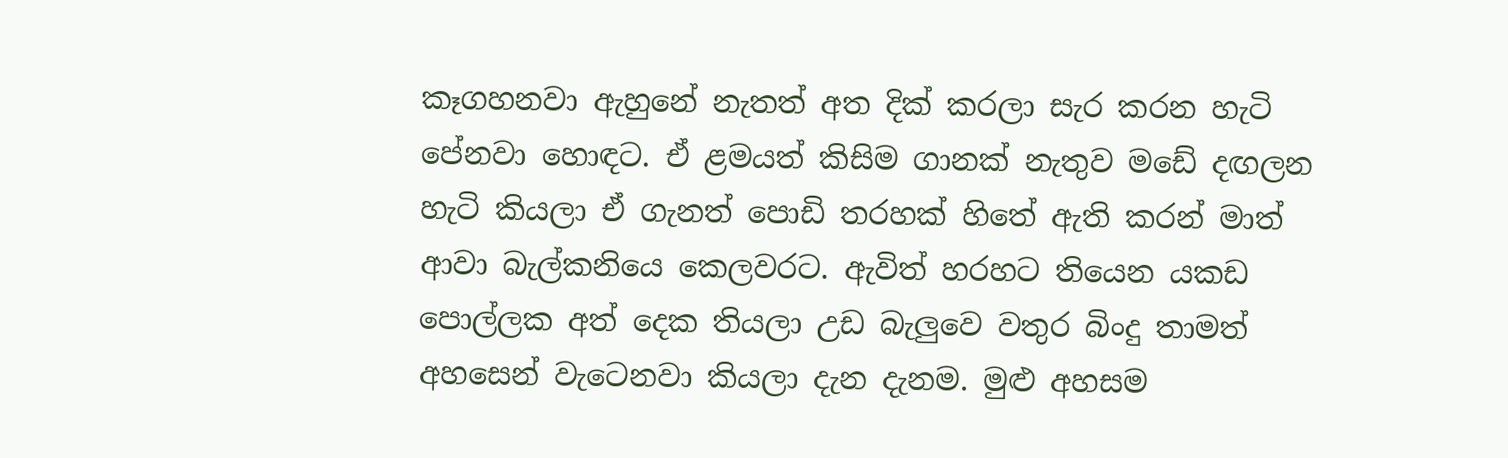කෑගහනවා ඇහුනේ නැතත් අත දික් කරලා සැර කරන හැටි පේනවා හොඳට. ඒ ළමයත් කිසිම ගානක් නැතුව මඩේ දඟලන හැටි කියලා ඒ ගැනත් පොඩි තරහක් හිතේ ඇති කරන් මාත් ආවා බැල්කනියෙ කෙලවරට. ඇවිත් හරහට තියෙන යකඩ පොල්ලක අත් දෙක තියලා උඩ බැලුවෙ වතුර බිංදු තාමත් අහසෙන් වැටෙනවා කියලා දැන දැනම. මුළු අහසම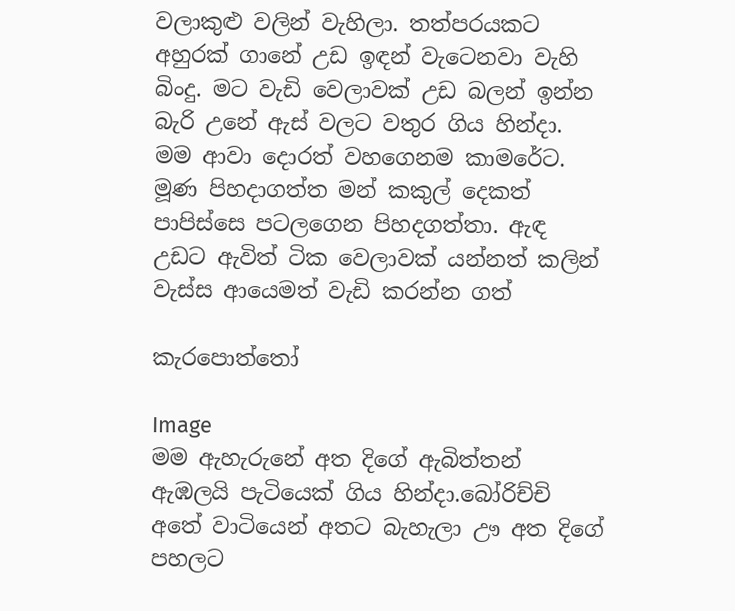වලාකුළු වලින් වැහිලා. තත්පරයකට අහුරක් ගානේ උඩ ඉඳන් වැටෙනවා වැහි බිංදු. මට වැඩි වෙලාවක් උඩ බලන් ඉන්න බැරි උනේ ඇස් වලට වතුර ගිය හින්දා. මම ආවා දොරත් වහගෙනම කාමරේට. මූණ පිහදාගත්ත මන් කකුල් දෙකත් පාපිස්සෙ පටලගෙන පිහදගත්තා. ඇඳ උඩට ඇවිත් ටික වෙලාවක් යන්නත් කලින් වැස්ස ආයෙමත් වැඩි කරන්න ගත්

කැරපොත්තෝ

Image
මම ඇහැරුනේ අත දිගේ ඇබිත්තන් ඇඹලයි පැටියෙක් ගිය හින්දා.බෝරිච්චි අතේ වාටියෙන් අතට බැහැලා ඌ අත දිගේ පහලට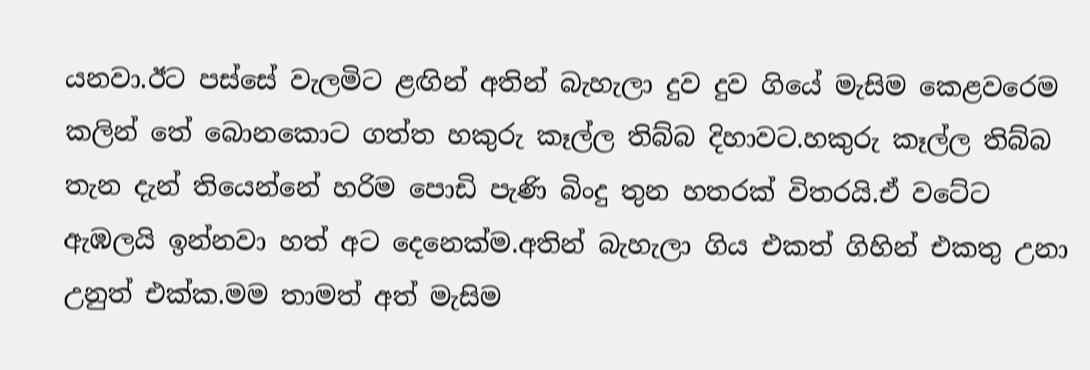යනවා.ඊට පස්සේ වැලමිට ළඟින් අතින් බැහැලා දුව දුව ගියේ මැසිම කෙළවරෙම කලින් තේ බොනකොට ගත්ත හකුරු කෑල්ල තිබ්බ දිහාවට.හකුරු කෑල්ල තිබ්බ තැන දැන් තියෙන්නේ හරිම පොඩි පැණි බිංදු තුන හතරක් විතරයි.ඒ වටේට ඇඹලයි ඉන්නවා හත් අට දෙනෙක්ම.අතින් බැහැලා ගිය එකත් ගිහින් එකතු උනා උනුත් එක්ක.මම තාමත් අත් මැසිම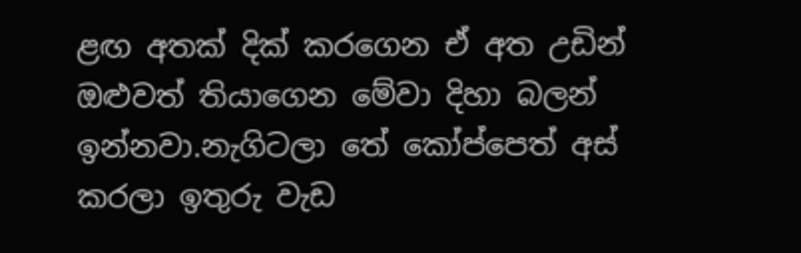ළඟ අතක් දික් කරගෙන ඒ අත උඩින් ඔළුවත් තියාගෙන මේවා දිහා බලන් ඉන්නවා.නැගිටලා තේ කෝප්පෙත් අස් කරලා ඉතුරු වැඩ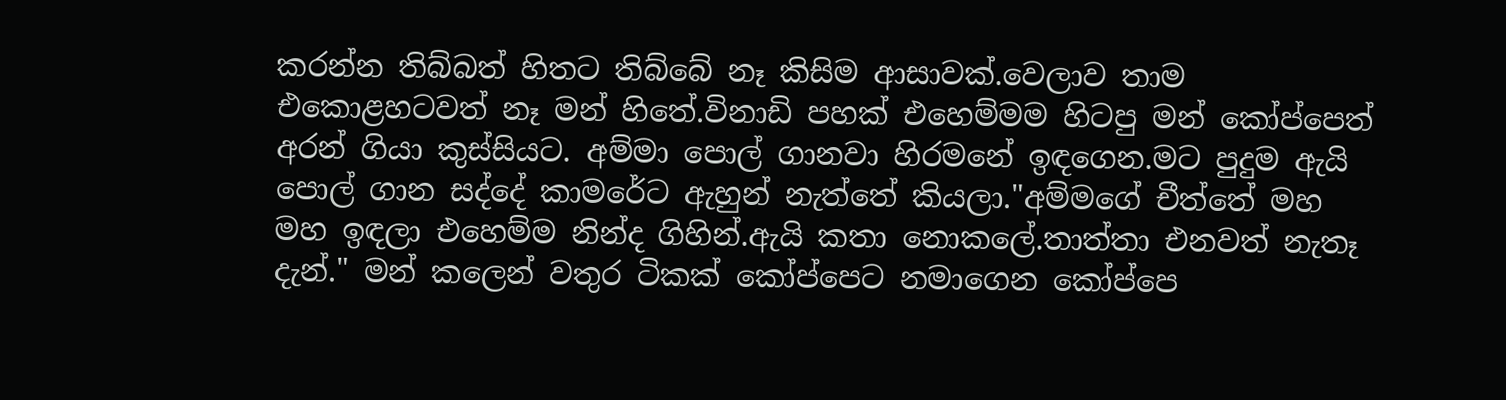කරන්න තිබ්බත් හිතට තිබ්බේ නෑ කිසිම ආසාවක්.වෙලාව තාම එකොළහටවත් නෑ මන් හිතේ.විනාඩි පහක් එහෙම්මම හිටපු මන් කෝප්පෙත් අරන් ගියා කුස්සියට. අම්මා පොල් ගානවා හිරමනේ ඉඳගෙන.මට පුදුම ඇයි පොල් ගාන සද්දේ කාමරේට ඇහුන් නැත්තේ කියලා."අම්මගේ චීත්තේ මහ මහ ඉඳලා එහෙම්ම නින්ද ගිහින්.ඇයි කතා නොකලේ.තාත්තා එනවත් නැතෑ දැන්." මන් කලෙන් වතුර ටිකක් කෝප්පෙට නමාගෙන කෝප්පෙ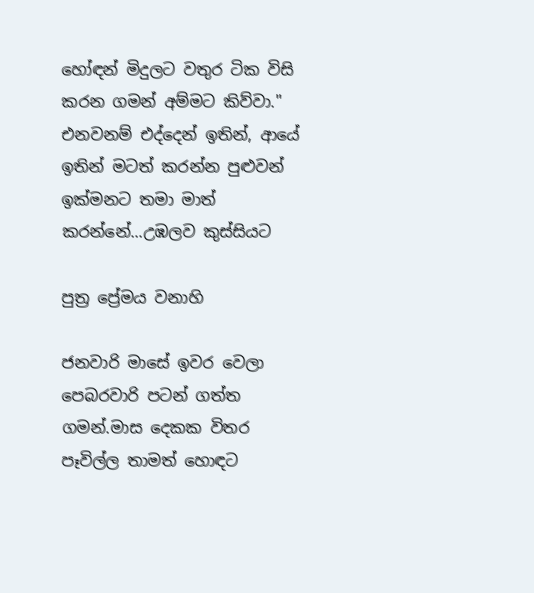හෝඳන් මිදුලට වතුර ටික විසි කරන ගමන් අම්මට කිව්වා." එනවනම් එද්දෙන් ඉතින්, ආයේ ඉතින් මටත් කරන්න පුළුවන් ඉක්මනට තමා මාත් කරන්නේ...උඹලව කුස්සියට

පුත්‍ර ප්‍රේමය වනාහි

ජනවාරි මාසේ ඉවර වෙලා පෙබරවාරි පටන් ගත්ත ගමන්.මාස දෙකක විතර පෑවිල්ල තාමත් හොඳට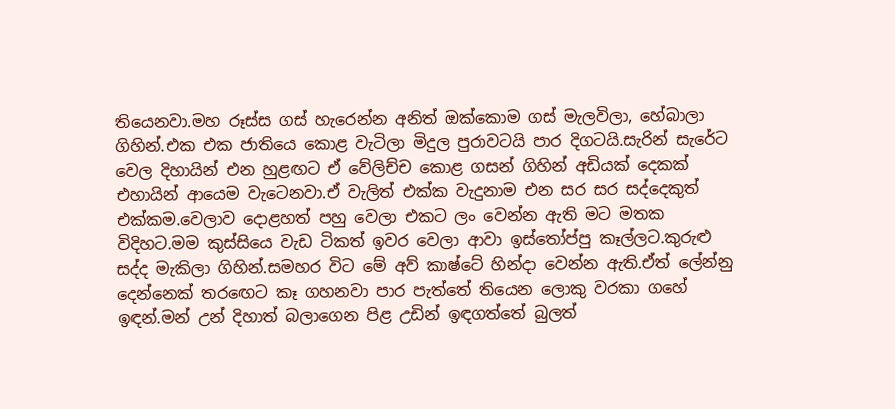තියෙනවා.මහ රූස්ස ගස් හැරෙන්න අනිත් ඔක්කොම ගස් මැලවිලා, හේබාලා ගිහින්.එක එක ජාතියෙ කොළ වැටිලා මිදුල පුරාවටයි පාර දිගටයි.සැරින් සැරේට වෙල දිහායින් එන හුළඟට ඒ වේලිච්ච කොළ ගසන් ගිහින් අඩියක් දෙකක් එහායින් ආයෙම වැටෙනවා.ඒ වැලිත් එක්ක වැදුනාම එන සර සර සද්දෙකුත් එක්කම.වෙලාව දොළහත් පහු වෙලා එකට ලං වෙන්න ඇති මට මතක විදිහට.මම කුස්සියෙ වැඩ ටිකත් ඉවර වෙලා ආවා ඉස්තෝප්පු කෑල්ලට.කුරුළු සද්ද මැකිලා ගිහින්.සමහර විට මේ අව් කාෂ්ටේ හින්දා වෙන්න ඇති.ඒත් ලේන්නු දෙන්නෙක් තරඟෙට කෑ ගහනවා පාර පැත්තේ තියෙන ලොකු වරකා ගහේ ඉඳන්.මන් උන් දිහාත් බලාගෙන පිළ උඩින් ඉඳගත්තේ බුලත්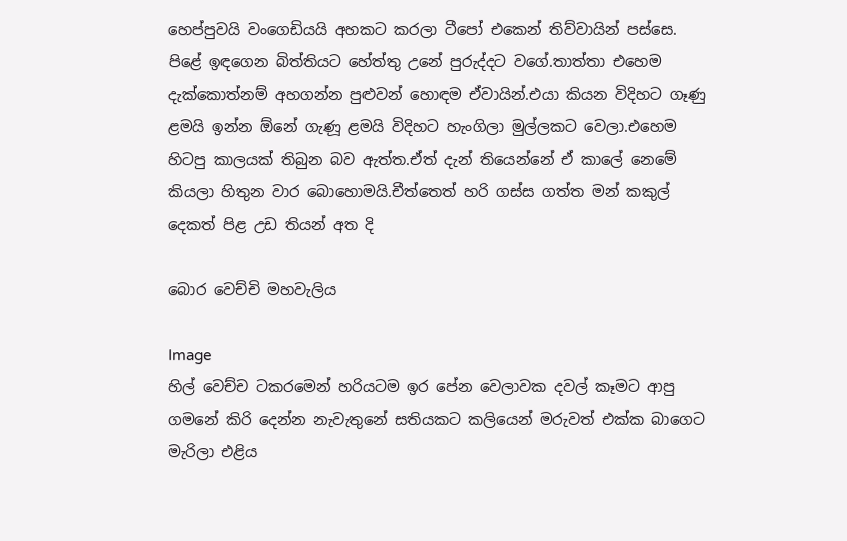හෙප්පුවයි වංගෙඩියයි අහකට කරලා ටීපෝ එකෙන් තිව්වායින් පස්සෙ. පිළේ ඉඳගෙන බිත්තියට හේත්තු උනේ පුරුද්දට වගේ.තාත්තා එහෙම දැක්කොත්නම් අහගන්න පුළුවන් හොඳම ඒවායින්.එයා කියන විදිහට ගෑණු ළමයි ඉන්න ඕනේ ගැණූ ළමයි විදිහට හැංගිලා මුල්ලකට වෙලා.එහෙම හිටපු කාලයක් තිබුන බව ඇත්ත.ඒත් දැන් තියෙන්නේ ඒ කාලේ නෙමේ කියලා හිතුන වාර බොහොමයි.චීත්තෙත් හරි ගස්ස ගත්ත මන් කකුල් දෙකත් පිළ උඩ තියන් අත දි

බොර වෙච්චි මහවැලිය

Image
හිල් වෙච්ච ටකරමෙන් හරියටම ඉර පේන වෙලාවක දවල් කෑමට ආපු ගමනේ කිරි දෙන්න නැවැතුනේ සතියකට කලියෙන් මරුවත් එක්ක බාගෙට මැරිලා එළිය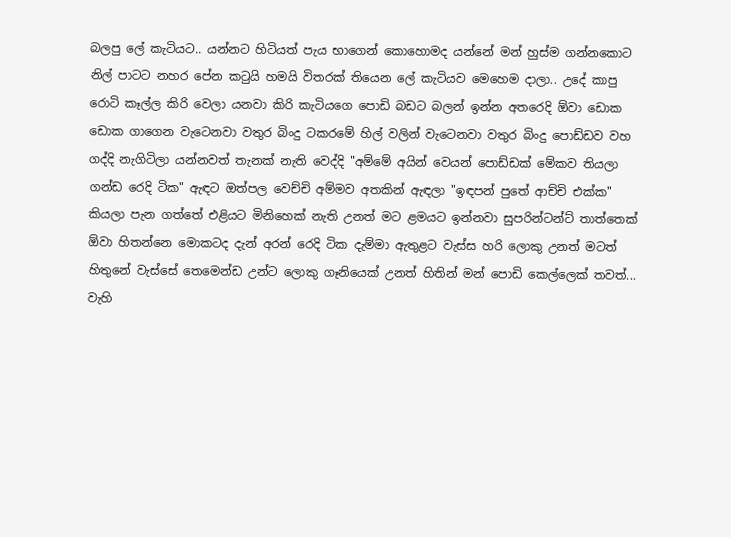බලපු ලේ කැටියට.. යන්නට හිටියත් පැය භාගෙන් කොහොමද යන්නේ මන් හුස්ම ගන්නකොට නිල් පාටට නහර පේන කටුයි හමයි විතරක් තියෙන ලේ කැටියව මෙහෙම දාලා.. උදේ කාපු රොටි කෑල්ල කිරි වෙලා යනවා කිරි කැටියගෙ පොඩි බඩට බලන් ඉන්න අතරෙදි ඕවා ඩොක ඩොක ගාගෙන වැටෙනවා වතුර බිංදු ටකරමේ හිල් වලින් වැටෙනවා වතුර බිංදු පොඩ්ඩව වහ ගද්දි නැගිටිලා යන්නවත් තැනක් නැති වෙද්දි "අම්මේ අයින් වෙයන් පොඩ්ඩක් මේකව තියලා ගන්ඩ රෙදි ටික" ඇඳට ඔත්පල වෙච්චි අම්මව අතකින් ඇඳලා "ඉඳපන් පුතේ ආච්චි එක්ක" කියලා පැන ගත්තේ එළියට මිනිහෙක් නැති උනත් මට ළමයට ඉන්නවා සුපරින්ටන්ට් තාත්තෙක් ඕවා හිතන්නෙ මොකටද දැන් අරන් රෙදි ටික දැම්මා ඇතුළට වැස්ස හරි ලොකු උනත් මටත් හිතුනේ වැස්සේ තෙමෙන්ඩ උන්ට ලොකු ගෑනියෙක් උනත් හිතින් මන් පොඩි කෙල්ලෙක් තවත්... වැහි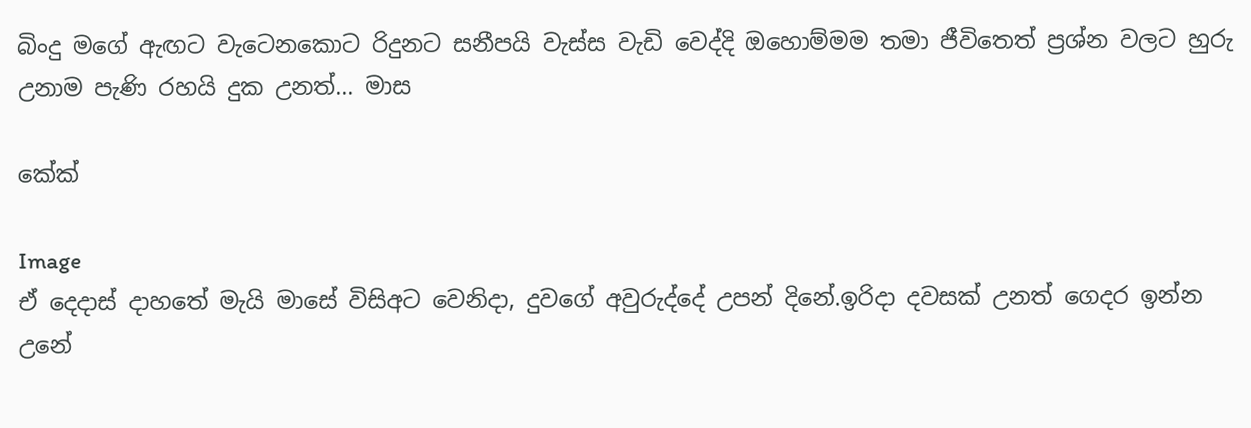බිංදු මගේ ඇඟට වැටෙනකොට රිදුනට සනීපයි වැස්ස වැඩි වෙද්දි ඔහොම්මම තමා ජීවිතෙත් ප්‍රශ්න වලට හුරු උනාම පැණි රහයි දුක උනත්... මාස

කේක්

Image
ඒ දෙදාස් දාහතේ මැයි මාසේ විසිඅට වෙනිදා, දුවගේ අවුරුද්දේ උපන් දිනේ.ඉරිදා දවසක් උනත් ගෙදර ඉන්න උනේ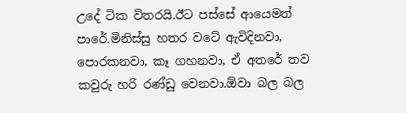උදේ ටික විතරයි.ඊට පස්සේ ආයෙමත් පාරේ.මිනිස්සු හතර වටේ ඇවිදිනවා, පොරකනවා, කෑ ගහනවා, ඒ අතරේ තව කවුරු හරි රණ්ඩු වෙනවා.ඕවා බල බල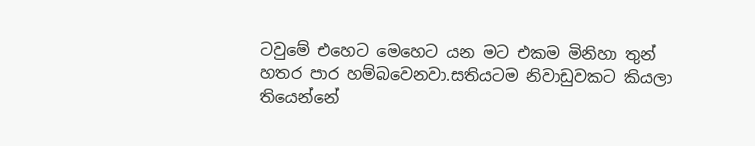ටවුමේ එහෙට මෙහෙට යන මට එකම මිනිහා තුන් හතර පාර හම්බවෙනවා.සතියටම නිවාඩුවකට කියලා තියෙන්නේ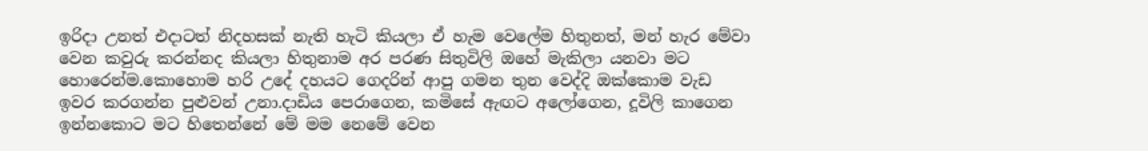ඉරිදා උනත් එදාටත් නිදහසක් නැති හැටි කියලා ඒ හැම වෙලේම හිතුනත්, මන් හැර මේවා වෙන කවුරු කරන්නද කියලා හිතුනාම අර පරණ සිතුවිලි ඔහේ මැකිලා යනවා මට හොරෙන්ම.කොහොම හරි උදේ දහයට ගෙදරින් ආපු ගමන තුන වෙද්දි ඔක්කොම වැඩ ඉවර කරගන්න පුළුවන් උනා.දාඩිය පෙරාගෙන, කමිසේ ඇඟට අලෝගෙන, දූවිලි කාගෙන ඉන්නකොට මට හිතෙන්නේ මේ මම නෙමේ වෙන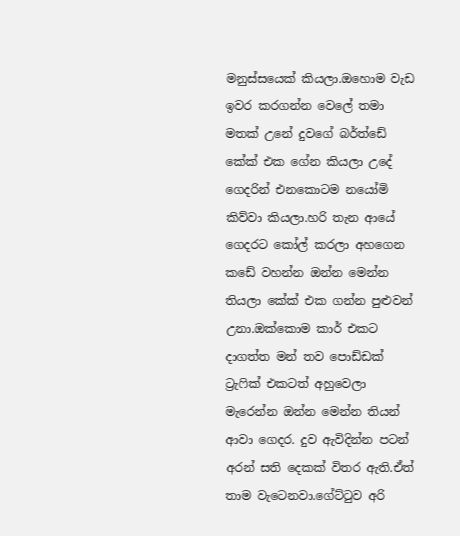මනුස්සයෙක් කියලා.ඔහොම වැඩ ඉවර කරගන්න වෙලේ තමා මතක් උනේ දුවගේ බර්ත්ඩේ කේක් එක ගේන කියලා උදේ ගෙදරින් එනකොටම නයෝමි කිව්වා කියලා.හරි තැන ආයේ ගෙදරට කෝල් කරලා අහගෙන කඩේ වහන්න ඔන්න මෙන්න තියලා කේක් එක ගන්න පුළුවන් උනා.ඔක්කොම කාර් එකට දාගත්ත මන් තව පොඩ්ඩක් ට්‍රැෆික් එකටත් අහුවෙලා මැරෙන්න ඔන්න මෙන්න තියන් ආවා ගෙදර. දුව ඇවිදින්න පටන් අරන් සති දෙකක් විතර ඇති.ඒත් තාම වැටෙනවා.ගේට්ටුව අරි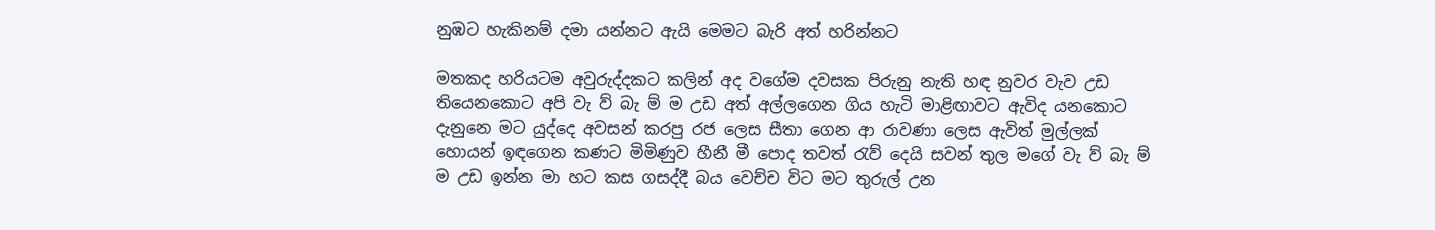නුඹට හැකිනම් දමා යන්නට ඇයි මෙමට බැරි අත් හරින්නට

මතකද හරියටම අවුරුද්දකට කලින් අද වගේම දවසක පිරුනු නැති හඳ නුවර වැව උඩ තියෙනකොට අපි වැ ව් බැ ම් ම උඩ අත් අල්ලගෙන ගිය හැටි මාළිඟාවට ඇවිද යනකොට දැනුනෙ මට යුද්දෙ අවසන් කරපු රජ ලෙස සීතා ගෙන ආ රාවණා ලෙස ඇවිත් මුල්ලක් හොයන් ඉඳගෙන කණට මිමිණුව හීනී මී පොද තවත් රැව් දෙයි සවන් තුල මගේ වැ ව් බැ ම් ම උඩ ඉන්න මා හට කස ගසද්දී බය වෙච්ච විට මට තුරුල් උන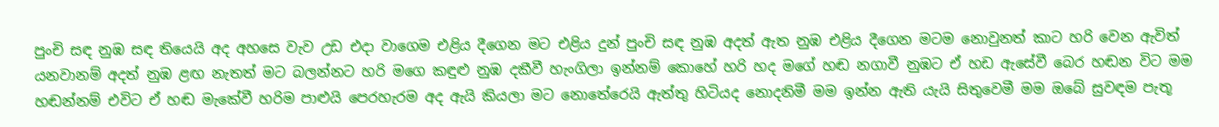පුංචි සඳ නුඹ සඳ තියෙයි අද අහසෙ වැව උඩ එදා වාගෙම එළිය දීගෙන මට එළිය දුන් පුංචි සඳ නුඹ අදත් ඇත නුඹ එළිය දීගෙන මටම නොවුනත් කාට හරි වෙන ඇවිත් යනවානම් අදත් නුඹ ළඟ නැතත් මට බලන්නට හරි මගෙ කඳුළු නුඹ දකීවී හැංගිලා ඉන්නම් කොහේ හරි හද මගේ හඬ නගාවී නුඹට ඒ හඩ ඇසේවී බෙර හඬන විට මම හඬන්නම් එවිට ඒ හඬ මැකේවී හරිම පාළුයි පෙරහැරම අද ඇයි කියලා මට නොතේරෙයි ඇත්තු හිටියද නොදනිමී මම ඉන්න ඇති යැයි සිතුවෙමී මම ඔබේ සුවඳම පැතූ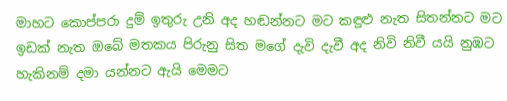මාහට කොප්පරා දුම් ඉතුරු උනි අද හඬන්නට මට කඳුළු නැත සිතන්නට මට ඉඩක් නැත ඔබේ මතකය පිරුනු සිත මගේ දැවි දැවී අද නිවි නිවී යයි නුඹට හැකිනම් දමා යන්නට ඇයි මෙමට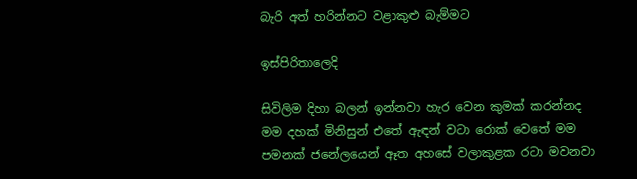බැරි අත් හරින්නට වළාකුළු බැම්මට

ඉස්පිරිතාලෙදි

සිවිලිම දිහා බලන් ඉන්නවා හැර වෙන කුමක් කරන්නද මම දහක් මිනිසුන් එතේ ඇඳන් වටා රොක් වෙතේ මම පමනක් ජනේලයෙන් ඈත අහසේ වලාකුළක රටා මවනවා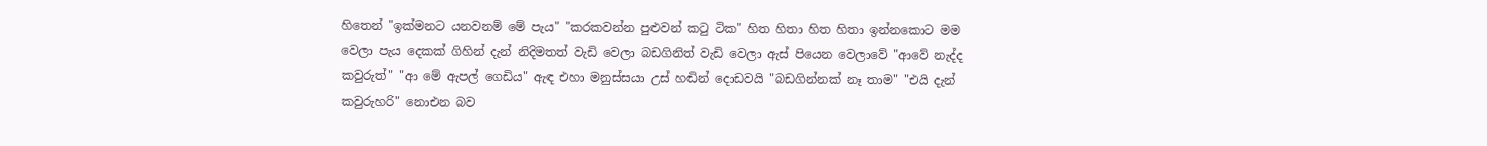හිතෙන් "ඉක්මනට යනවනම් මේ පැය" "කරකවන්න පුළුවන් කටු ටික" හිත හිතා හිත හිතා ඉන්නකොට මම වෙලා පැය දෙකක් ගිහින් දැන් නිදිමතත් වැඩි වෙලා බඩගිනිත් වැඩි වෙලා ඇස් පියෙන වෙලාවේ "ආවේ නැද්ද කවුරුත්" "ආ මේ ඇපල් ගෙඩිය" ඇඳ එහා මනුස්සයා උස් හඬින් දොඩවයි "බඩගින්නක් නෑ තාම" "එයි දැන් කවුරුහරි" නොඑන බව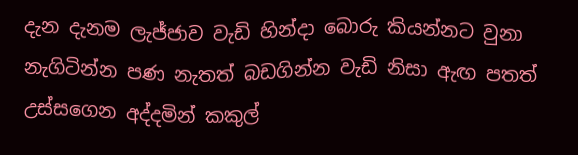දැන දැනම ලැජ්ජාව වැඩි හින්දා බොරු කියන්නට වුනා නැගිටින්න පණ නැතත් බඩගින්න වැඩි නිසා ඇඟ පතත් උස්සගෙන අද්දමින් කකුල්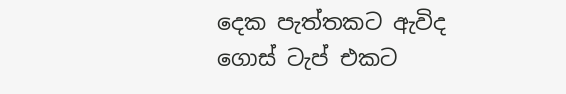දෙක පැත්තකට ඇවිද ගොස් ටැප් එකට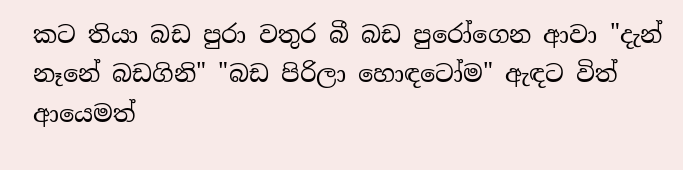කට තියා බඩ පුරා වතුර බී බඩ පුරෝගෙන ආවා "දැන් නෑනේ බඩගිනි" "බඩ පිරිලා හොඳටෝම" ඇඳට විත් ආයෙමත්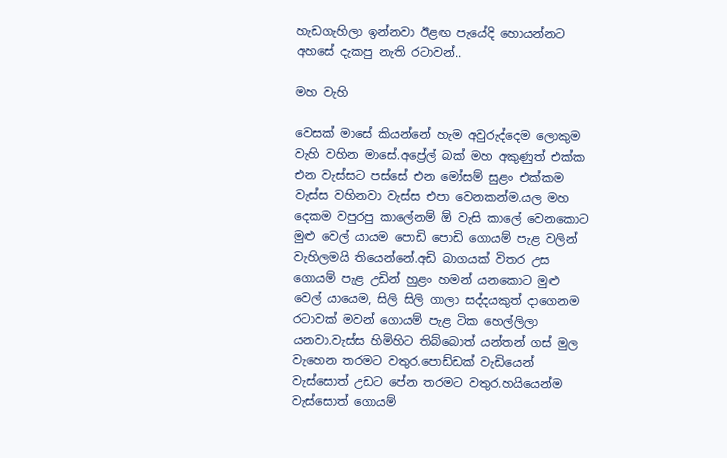හැඩගැහිලා ඉන්නවා ඊළඟ පැයේදි හොයන්නට අහසේ දැකපු නැති රටාවන්..

මහ වැහි

වෙසක් මාසේ කියන්නේ හැම අවුරුද්දෙම ලොකුම වැහි වහින මාසේ.අප්‍රේල් බක් මහ අකුණුත් එක්ක එන වැස්සට පස්සේ එන මෝසම් සුළං එක්කම වැස්ස වහිනවා වැස්ස එපා වෙනකන්ම.යල මහ දෙකම වපුරපු කාලේනම් ඕ වැසි කාලේ වෙනකොට මුළු වෙල් යායම පොඩි පොඩි ගොයම් පැළ වලින් වැහිලමයි තියෙන්නේ.අඩි බාගයක් විතර උස ගොයම් පැළ උඩින් හුළං හමන් යනකොට මුළු වෙල් යායෙම, සිලි සිලි ගාලා සද්දයකුත් දාගෙනම රටාවක් මවන් ගොයම් පැළ ටික හෙල්ලිලා යනවා.වැස්ස හිමිහිට තිබ්බොත් යන්තන් ගස් මුල වැහෙන තරමට වතුර.පොඩ්ඩක් වැඩියෙන් වැස්සොත් උඩට පේන තරමට වතුර.හයියෙන්ම වැස්සොත් ගොයම්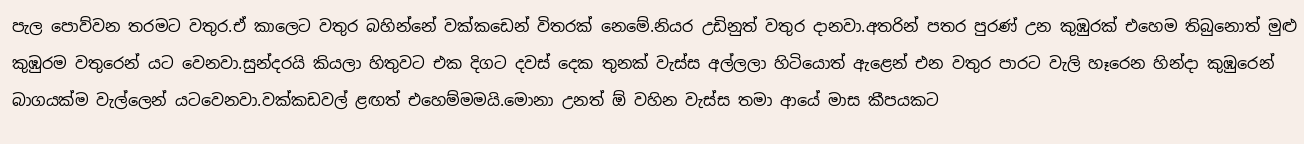පැල පොව්වන තරමට වතුර.ඒ කාලෙට වතුර බහින්නේ වක්කඩෙන් විතරක් නෙමේ.නියර උඩිනුත් වතුර දානවා.අතරින් පතර පුරණ් උන කුඹුරක් එහෙම තිබුනොත් මුළු කුඹුරම වතුරෙන් යට වෙනවා.සුන්දරයි කියලා හිතුවට එක දිගට දවස් දෙක තුනක් වැස්ස අල්ලලා හිටියොත් ඇළෙන් එන වතුර පාරට වැලි හෑරෙන හින්දා කුඹුරෙන් බාගයක්ම වැල්ලෙන් යටවෙනවා.වක්කඩවල් ළඟත් එහෙම්මමයි.මොනා උනත් ඕ වහින වැස්ස තමා ආයේ මාස කීපයකට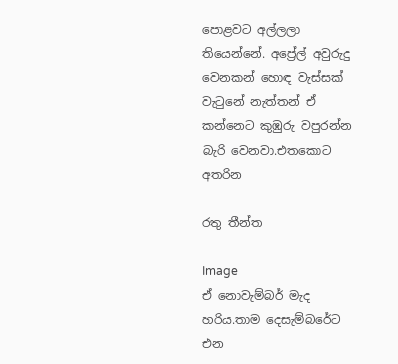පොළවට අල්ලලා තියෙන්නේ. අප්‍රේල් අවුරුදු වෙනකන් හොඳ වැස්සක් වැටුනේ නැත්තන් ඒ කන්නෙට කුඹුරු වපුරන්න බැරි වෙනවා.එතකොට අතරින

රතු තීන්ත

Image
ඒ නොවැම්බර් මැද හරිය.තාම දෙසැම්බරේට එන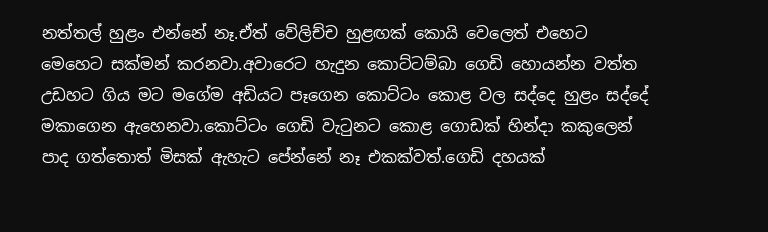නත්තල් හුළං එන්නේ නෑ.ඒත් වේලිච්ච හුළඟක් කොයි වෙලෙත් එහෙට මෙහෙට සක්මන් කරනවා.අවාරෙට හැදුන කොට්ටම්බා ගෙඩි හොයන්න වත්ත උඩහට ගිය මට මගේම අඩියට පෑගෙන කොට්ටං කොළ වල සද්දෙ හුළං සද්දේ මකාගෙන ඇහෙනවා.කොට්ටං ගෙඩි වැටුනට කොළ ගොඩක් හින්දා කකුලෙන් පාද ගත්තොත් මිසක් ඇහැට පේන්නේ නෑ එකක්වත්.ගෙඩි දහයක්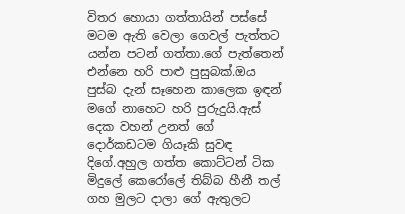විතර හොයා ගත්තායින් පස්සේ මටම ඇති වෙලා ගෙවල් පැත්තට යන්න පටන් ගත්තා.ගේ පැත්තෙන් එන්නෙ හරි පාළු පුසුබක්.ඔය පුස්බ දැන් සෑහෙන කාලෙක ඉඳන් මගේ නාහෙට හරි පුරුදුයි.ඇස් දෙක වහන් උනත් ගේ දොර්කඩටම ගියෑකි සුවඳ දිගේ.අහුල ගත්ත කොට්ටන් ටික මිදුලේ කෙරෝලේ තිබ්බ හීනී තල් ගහ මුලට දාලා ගේ ඇතුලට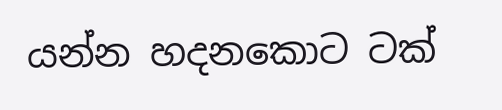යන්න හදනකොට ටක්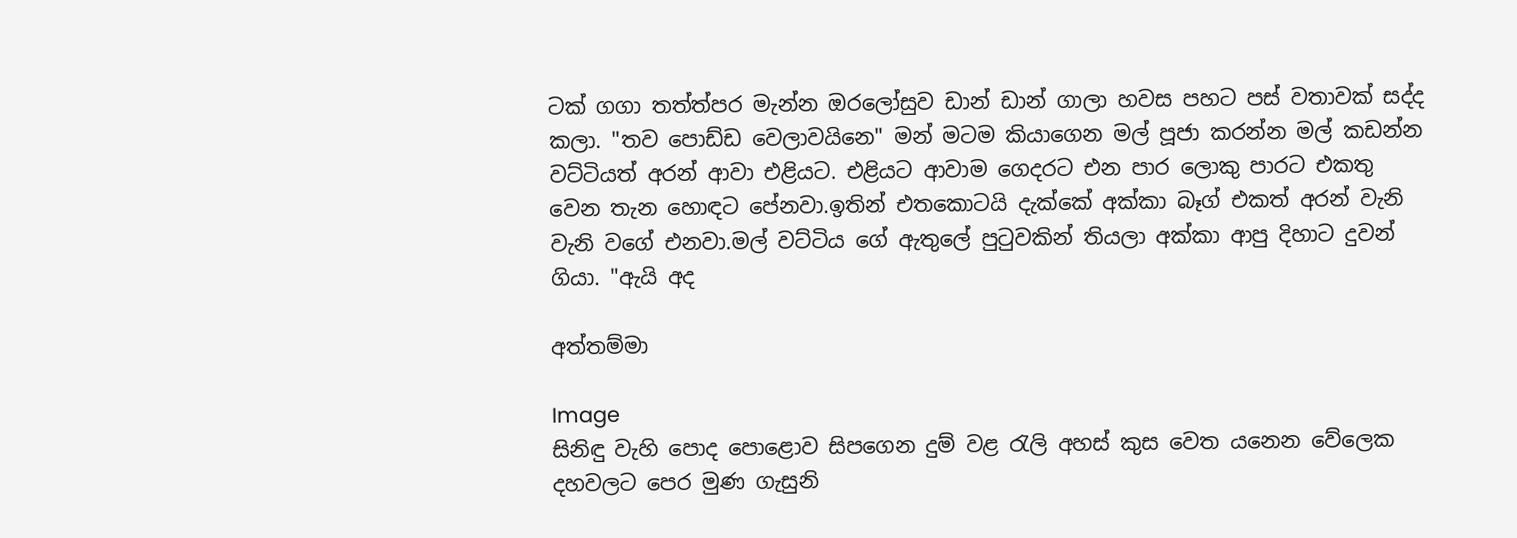ටක් ගගා තත්ත්පර මැන්න ඔරලෝසුව ඩාන් ඩාන් ගාලා හවස පහට පස් වතාවක් සද්ද කලා. "තව පොඩ්ඩ වෙලාවයිනෙ" මන් මටම කියාගෙන මල් පූජා කරන්න මල් කඩන්න වට්ටියත් අරන් ආවා එළියට. එළියට ආවාම ගෙදරට එන පාර ලොකු පාරට එකතු වෙන තැන හොඳට පේනවා.ඉතින් එතකොටයි දැක්කේ අක්කා බෑග් එකත් අරන් වැනි වැනි වගේ එනවා.මල් වට්ටිය ගේ ඇතුලේ පුටුවකින් තියලා අක්කා ආපු දිහාට දුවන් ගියා. "ඇයි අද

අත්තම්මා

Image
සිනිඳු වැහි පොද පොළොව සිපගෙන දුම් වළ රැලි අහස් කුස වෙත යනෙන වේලෙක දහවලට පෙර මුණ ගැසුනි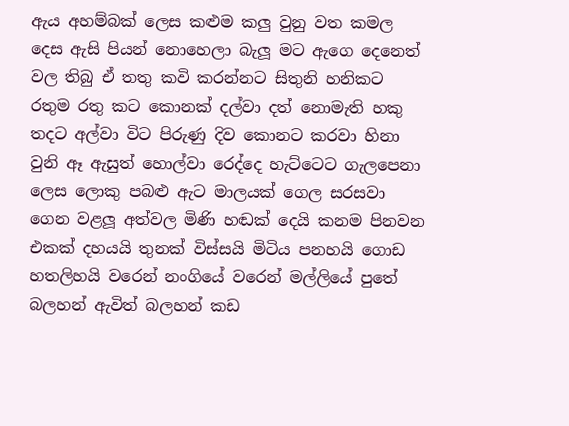ඇය අහම්බක් ලෙස කළුම කලු වුනු වත කමල දෙස ඇසි පියන් නොහෙලා බැලූ මට ඇගෙ දෙනෙත් වල තිබු ඒ තතු කවි කරන්නට සිතුනි හනිකට රතුම රතු කට කොනක් දල්වා දත් නොමැති හකු තදට අල්වා විට පිරුණු දිව කොනට කරවා හිනා වුනි ඈ ඇසුත් හොල්වා රෙද්දෙ හැට්ටෙට ගැලපෙනා ලෙස ලොකු පබළු ඇට මාලයක් ගෙල සරසවා ගෙන වළලූ අත්වල මිණි හඬක් දෙයි කනම පිනවන එකක් දහයයි තුනක් විස්සයි මිටිය පනහයි ගොඩ හතලිහයි වරෙන් නංගියේ වරෙන් මල්ලියේ පුතේ බලහන් ඇවිත් බලහන් කඩ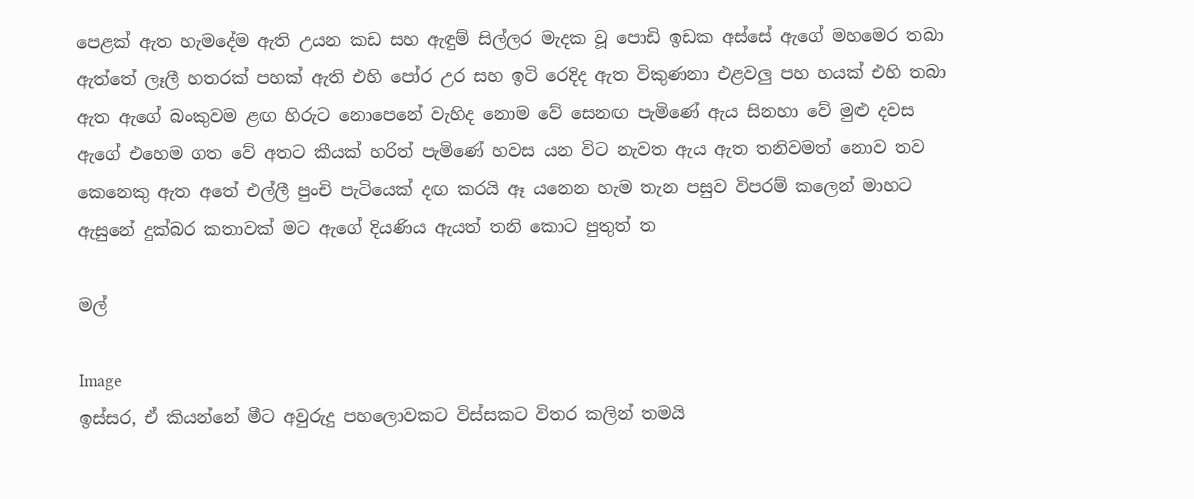පෙළක් ඇත හැමදේම ඇති උයන කඩ සහ ඇඳුම් සිල්ලර මැදක වූ පොඩි ඉඩක අස්සේ ඇගේ මහමෙර තබා ඇත්තේ ලෑලී හතරක් පහක් ඇති එහි පෝර උර සහ ඉටි රෙදිද ඇත විකුණනා එළවලු පහ හයක් එහි තබා ඇත ඇගේ බංකුවම ළඟ හිරුට නොපෙනේ වැහිද නොම වේ සෙනඟ පැමිණේ ඇය සිනහා වේ මුළු දවස ඇගේ එහෙම ගත වේ අතට කීයක් හරිත් පැමිණේ හවස යන විට නැවත ඇය ඇත තනිවමත් නොව තව කෙනෙකු ඇත අතේ එල්ලී පුංචි පැටියෙක් දඟ කරයි ඈ යනෙන හැම තැන පසුව විපරම් කලෙන් මාහට ඇසුනේ දුක්බර කතාවක් මට ඇගේ දියණිය ඇයත් තනි කොට පුතුත් ත

මල්

Image
ඉස්සර, ඒ කියන්නේ මීට අවුරුදු පහලොවකට විස්සකට විතර කලින් තමයි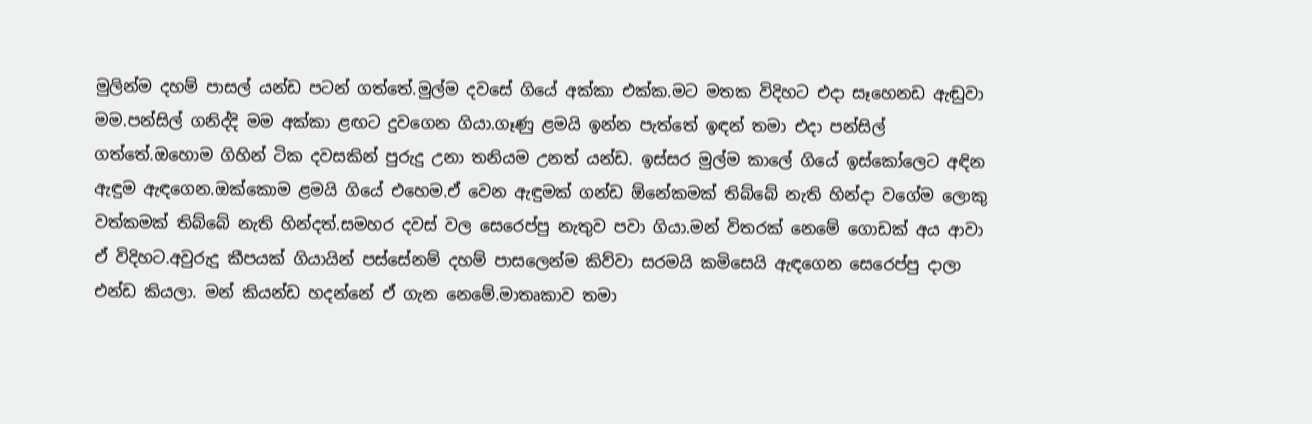මුලින්ම දහම් පාසල් යන්ඩ පටන් ගත්තේ.මුල්ම දවසේ ගියේ අක්කා එක්ක.මට මතක විදිහට එදා සෑහෙනඩ ඇඬුවා මම.පන්සිල් ගනිද්දි මම අක්කා ළඟට දුවගෙන ගියා.ගෑණු ළමයි ඉන්න පැත්තේ ඉඳන් තමා එදා පන්සිල් ගත්තේ.ඔහොම ගිහින් ටික දවසකින් පුරුදු උනා තනියම උනත් යන්ඩ. ඉස්සර මුල්ම කාලේ ගියේ ඉස්කෝලෙට අඳින ඇඳුම ඇඳගෙන.ඔක්කොම ළමයි ගියේ එහෙම.ඒ වෙන ඇඳුමක් ගන්ඩ ඕනේකමක් තිබ්බේ නැති හින්දා වගේම ලොකු වත්කමක් තිබ්බේ නැති හින්දත්.සමහර දවස් වල සෙරෙප්පු නැතුව පවා ගියා.මන් විතරක් නෙමේ ගොඩක් අය ආවා ඒ විදිහට.අවුරුදු කීපයක් ගියායින් පස්සේනම් දහම් පාසලෙන්ම කිව්වා සරමයි කමිසෙයි ඇඳගෙන සෙරෙප්පු දාලා එන්ඩ කියලා. මන් කියන්ඩ හදන්නේ ඒ ගැන නෙමේ.මාතෘකාව තමා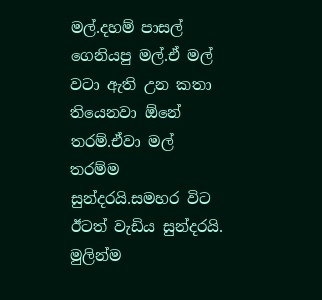මල්.දහම් පාසල් ගෙනියපු මල්.ඒ මල් වටා ඇති උන කතා තියෙනවා ඕනේ තරම්.ඒවා මල් තරම්ම සුන්දරයි.සමහර විට ඊටත් වැඩිය සුන්දරයි. මුලින්ම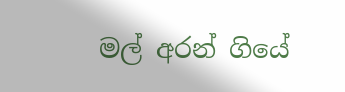මල් අරන් ගියේ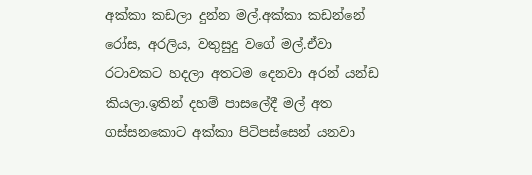අක්කා කඩලා දුන්න මල්.අක්කා කඩන්නේ රෝස, අරලිය, වතුසුදු වගේ මල්.ඒවා රටාවකට හදලා අතටම දෙනවා අරන් යන්ඩ කියලා.ඉතින් දහම් පාසලේදී මල් අත ගස්සනකොට අක්කා පිටිපස්සෙන් යනවා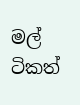මල් ටිකත්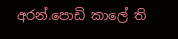අරන්.පොඩි කාලේ ති